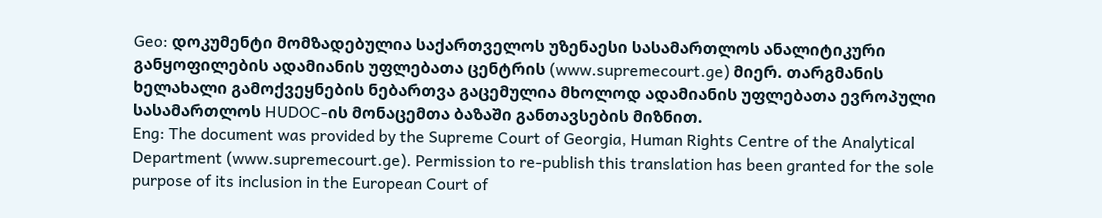Geo: დოკუმენტი მომზადებულია საქართველოს უზენაესი სასამართლოს ანალიტიკური განყოფილების ადამიანის უფლებათა ცენტრის (www.supremecourt.ge) მიერ. თარგმანის ხელახალი გამოქვეყნების ნებართვა გაცემულია მხოლოდ ადამიანის უფლებათა ევროპული სასამართლოს HUDOC-ის მონაცემთა ბაზაში განთავსების მიზნით.
Eng: The document was provided by the Supreme Court of Georgia, Human Rights Centre of the Analytical Department (www.supremecourt.ge). Permission to re-publish this translation has been granted for the sole purpose of its inclusion in the European Court of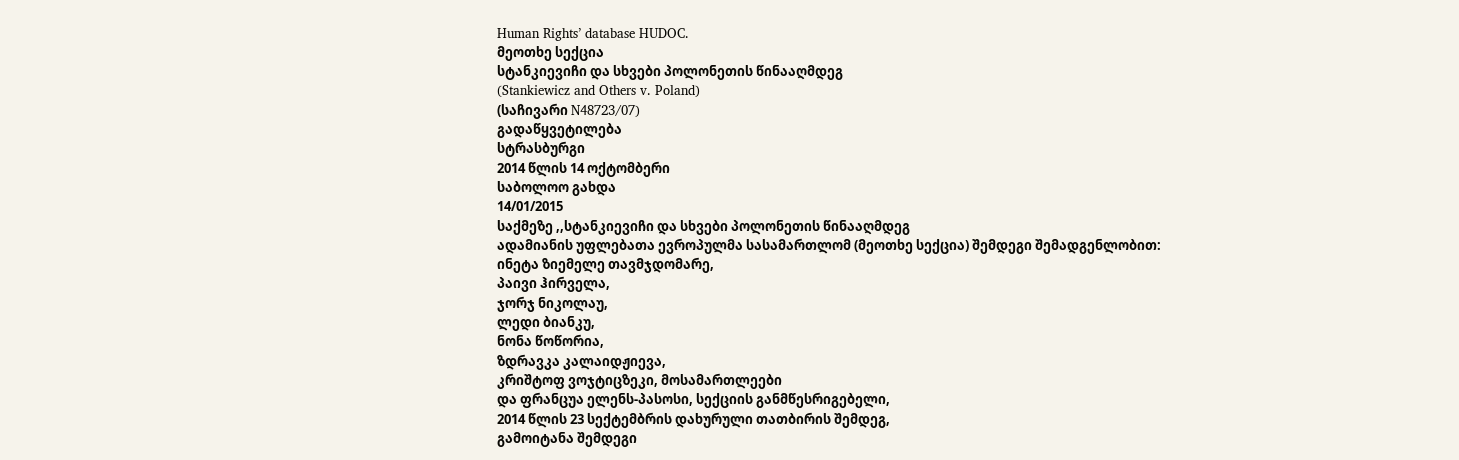Human Rights’ database HUDOC.
მეოთხე სექცია
სტანკიევიჩი და სხვები პოლონეთის წინააღმდეგ
(Stankiewicz and Others v. Poland)
(საჩივარი N48723/07)
გადაწყვეტილება
სტრასბურგი
2014 წლის 14 ოქტომბერი
საბოლოო გახდა
14/01/2015
საქმეზე ,,სტანკიევიჩი და სხვები პოლონეთის წინააღმდეგ
ადამიანის უფლებათა ევროპულმა სასამართლომ (მეოთხე სექცია) შემდეგი შემადგენლობით:
ინეტა ზიემელე თავმჯდომარე,
პაივი ჰირველა,
ჯორჯ ნიკოლაუ,
ლედი ბიანკუ,
ნონა წოწორია,
ზდრავკა კალაიდჟიევა,
კრიშტოფ ვოჯტიცზეკი, მოსამართლეები
და ფრანცუა ელენს-პასოსი, სექციის განმწესრიგებელი,
2014 წლის 23 სექტემბრის დახურული თათბირის შემდეგ,
გამოიტანა შემდეგი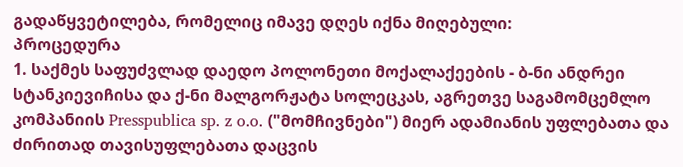გადაწყვეტილება, რომელიც იმავე დღეს იქნა მიღებული:
პროცედურა
1. საქმეს საფუძვლად დაედო პოლონეთი მოქალაქეების - ბ-ნი ანდრეი სტანკიევიჩისა და ქ-ნი მალგორჟატა სოლეცკას, აგრეთვე საგამომცემლო კომპანიის Presspublica sp. z o.o. ("მომჩივნები") მიერ ადამიანის უფლებათა და ძირითად თავისუფლებათა დაცვის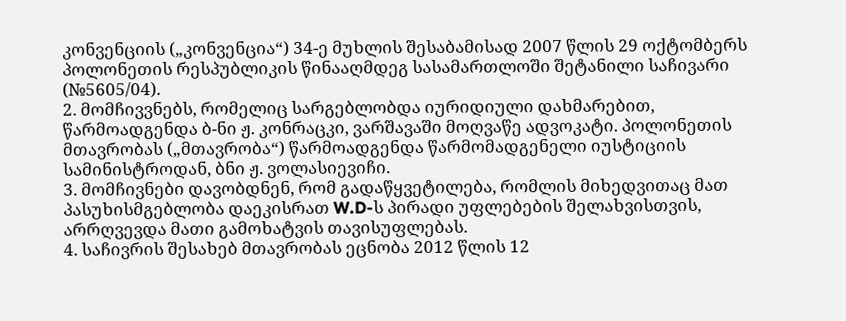კონვენციის („კონვენცია“) 34-ე მუხლის შესაბამისად 2007 წლის 29 ოქტომბერს პოლონეთის რესპუბლიკის წინააღმდეგ სასამართლოში შეტანილი საჩივარი (№5605/04).
2. მომჩივვნებს, რომელიც სარგებლობდა იურიდიული დახმარებით, წარმოადგენდა ბ-ნი ჟ. კონრაცკი, ვარშავაში მოღვაწე ადვოკატი. პოლონეთის მთავრობას („მთავრობა“) წარმოადგენდა წარმომადგენელი იუსტიციის სამინისტროდან, ბნი ჟ. ვოლასიევიჩი.
3. მომჩივნები დავობდნენ, რომ გადაწყვეტილება, რომლის მიხედვითაც მათ პასუხისმგებლობა დაეკისრათ W.D-ს პირადი უფლებების შელახვისთვის, არრღვევდა მათი გამოხატვის თავისუფლებას.
4. საჩივრის შესახებ მთავრობას ეცნობა 2012 წლის 12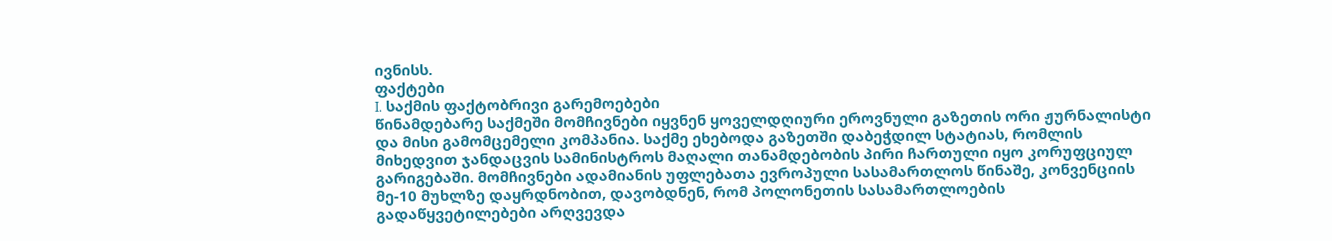ივნისს.
ფაქტები
I. საქმის ფაქტობრივი გარემოებები
წინამდებარე საქმეში მომჩივნები იყვნენ ყოველდღიური ეროვნული გაზეთის ორი ჟურნალისტი და მისი გამომცემელი კომპანია. საქმე ეხებოდა გაზეთში დაბეჭდილ სტატიას, რომლის მიხედვით ჯანდაცვის სამინისტროს მაღალი თანამდებობის პირი ჩართული იყო კორუფციულ გარიგებაში. მომჩივნები ადამიანის უფლებათა ევროპული სასამართლოს წინაშე, კონვენციის მე-10 მუხლზე დაყრდნობით, დავობდნენ, რომ პოლონეთის სასამართლოების გადაწყვეტილებები არღვევდა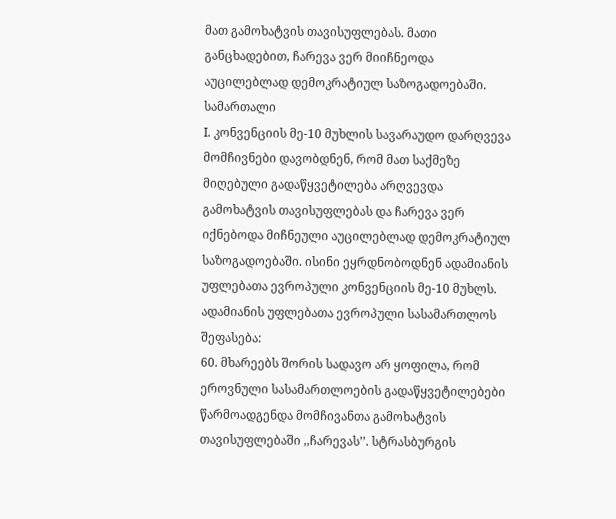მათ გამოხატვის თავისუფლებას. მათი განცხადებით, ჩარევა ვერ მიიჩნეოდა აუცილებლად დემოკრატიულ საზოგადოებაში.
სამართალი
I. კონვენციის მე-10 მუხლის სავარაუდო დარღვევა
მომჩივნები დავობდნენ, რომ მათ საქმეზე მიღებული გადაწყვეტილება არღვევდა გამოხატვის თავისუფლებას და ჩარევა ვერ იქნებოდა მიჩნეული აუცილებლად დემოკრატიულ საზოგადოებაში. ისინი ეყრდნობოდნენ ადამიანის უფლებათა ევროპული კონვენციის მე-10 მუხლს.
ადამიანის უფლებათა ევროპული სასამართლოს შეფასება:
60. მხარეებს შორის სადავო არ ყოფილა, რომ ეროვნული სასამართლოების გადაწყვეტილებები წარმოადგენდა მომჩივანთა გამოხატვის თავისუფლებაში ,,ჩარევას’’. სტრასბურგის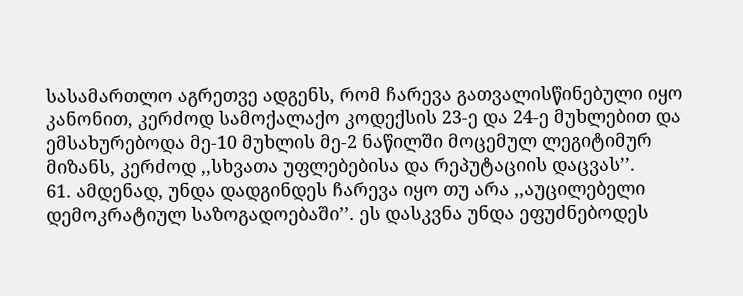სასამართლო აგრეთვე ადგენს, რომ ჩარევა გათვალისწინებული იყო კანონით, კერძოდ სამოქალაქო კოდექსის 23-ე და 24-ე მუხლებით და ემსახურებოდა მე-10 მუხლის მე-2 ნაწილში მოცემულ ლეგიტიმურ მიზანს, კერძოდ ,,სხვათა უფლებებისა და რეპუტაციის დაცვას’’.
61. ამდენად, უნდა დადგინდეს ჩარევა იყო თუ არა ,,აუცილებელი დემოკრატიულ საზოგადოებაში’’. ეს დასკვნა უნდა ეფუძნებოდეს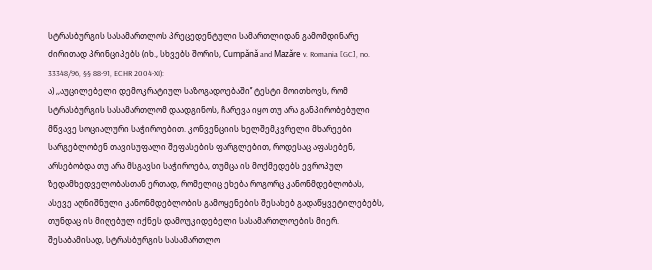სტრასბურგის სასამართლოს პრეცედენტული სამართლიდან გამომდინარე ძირითად პრინციპებს (იხ., სხვებს შორის, Cumpǎnǎ and Mazǎre v. Romania [GC], no. 33348/96, §§ 88‑91, ECHR 2004‑XI):
ა) ,,აუცილებელი დემოკრატიულ საზოგადოებაში’’ ტესტი მოითხოვს, რომ სტრასბურგის სასამართლომ დაადგინოს, ჩარევა იყო თუ არა განპირობებული მწვავე სოციალური საჭიროებით. კონვენციის ხელშემკვრელი მხარეები სარგებლობენ თავისუფალი შეფასების ფარგლებით, როდესაც აფასებენ, არსებობდა თუ არა მსგავსი საჭიროება, თუმცა ის მოქმედებს ევროპულ ზედამხედველობასთან ერთად, რომელიც ეხება როგორც კანონმდებლობას, ასევე აღნიშნული კანონმდებლობის გამოყენების შესახებ გადაწყვეტილებებს, თუნდაც ის მიღებულ იქნეს დამოუკიდებელი სასამართლოების მიერ. შესაბამისად, სტრასბურგის სასამართლო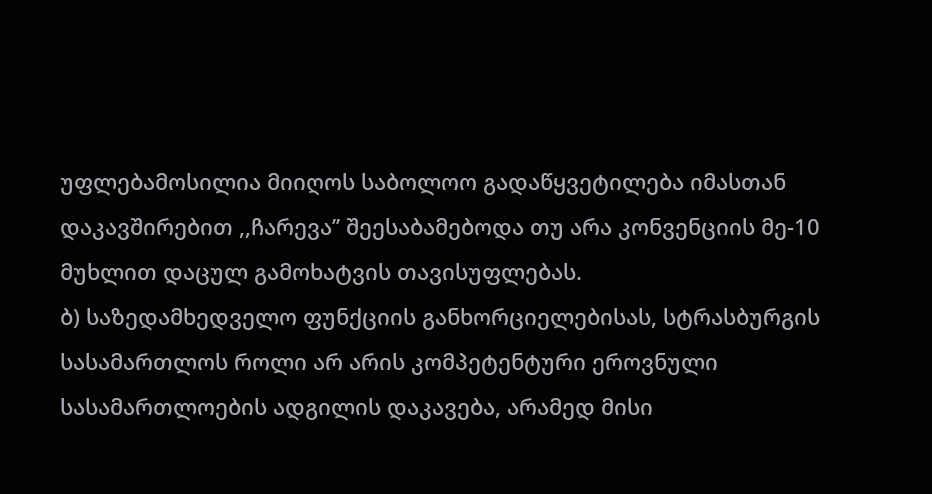უფლებამოსილია მიიღოს საბოლოო გადაწყვეტილება იმასთან დაკავშირებით ,,ჩარევა’’ შეესაბამებოდა თუ არა კონვენციის მე-10 მუხლით დაცულ გამოხატვის თავისუფლებას.
ბ) საზედამხედველო ფუნქციის განხორციელებისას, სტრასბურგის სასამართლოს როლი არ არის კომპეტენტური ეროვნული სასამართლოების ადგილის დაკავება, არამედ მისი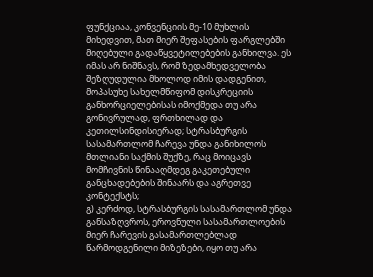ფუნქციაა, კონვენციის მე-10 მუხლის მიხედვით, მათ მიერ შეფასების ფარგლებში მიღებული გადაწყვეტილებების განხილვა. ეს იმას არ ნიშნავს, რომ ზედამხედველობა შეზღუდულია მხოლოდ იმის დადგენით, მოპასუხე სახელმწიფომ დისკრეციის განხორციელებისას იმოქმედა თუ არა გონივრულად, ფრთხილად და კეთილსინდისიერად; სტრასბურგის სასამართლომ ჩარევა უნდა განიხილოს მთლიანი საქმის შუქზე, რაც მოიცავს მომჩივნის წინააღმდეგ გაკეთებული განცხადებების შინაარს და აგრეთვე კონტექსტს;
გ) კერძოდ, სტრასბურგის სასამართლომ უნდა განსაზღვროს, ეროვნული სასამართლოების მიერ ჩარევის გასამართლებლად წარმოდგენილი მიზეზები, იყო თუ არა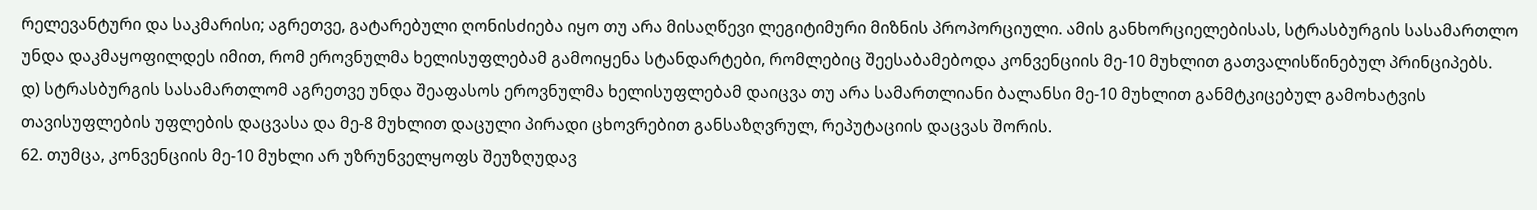რელევანტური და საკმარისი; აგრეთვე, გატარებული ღონისძიება იყო თუ არა მისაღწევი ლეგიტიმური მიზნის პროპორციული. ამის განხორციელებისას, სტრასბურგის სასამართლო უნდა დაკმაყოფილდეს იმით, რომ ეროვნულმა ხელისუფლებამ გამოიყენა სტანდარტები, რომლებიც შეესაბამებოდა კონვენციის მე-10 მუხლით გათვალისწინებულ პრინციპებს.
დ) სტრასბურგის სასამართლომ აგრეთვე უნდა შეაფასოს ეროვნულმა ხელისუფლებამ დაიცვა თუ არა სამართლიანი ბალანსი მე-10 მუხლით განმტკიცებულ გამოხატვის თავისუფლების უფლების დაცვასა და მე-8 მუხლით დაცული პირადი ცხოვრებით განსაზღვრულ, რეპუტაციის დაცვას შორის.
62. თუმცა, კონვენციის მე-10 მუხლი არ უზრუნველყოფს შეუზღუდავ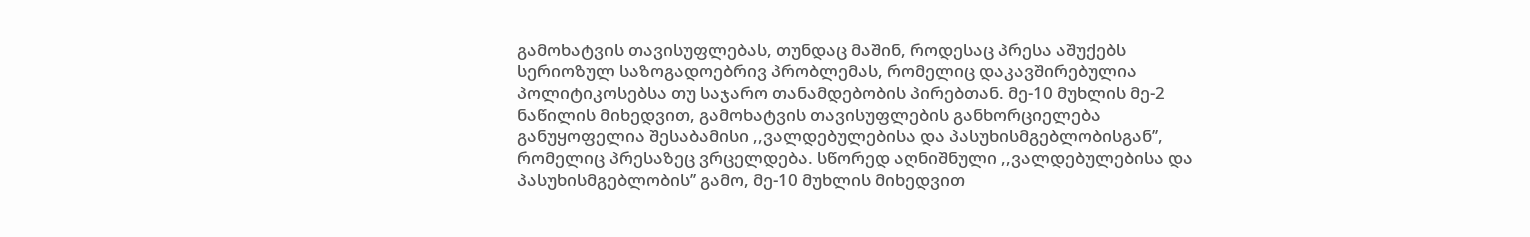გამოხატვის თავისუფლებას, თუნდაც მაშინ, როდესაც პრესა აშუქებს სერიოზულ საზოგადოებრივ პრობლემას, რომელიც დაკავშირებულია პოლიტიკოსებსა თუ საჯარო თანამდებობის პირებთან. მე-10 მუხლის მე-2 ნაწილის მიხედვით, გამოხატვის თავისუფლების განხორციელება განუყოფელია შესაბამისი ,,ვალდებულებისა და პასუხისმგებლობისგან’’, რომელიც პრესაზეც ვრცელდება. სწორედ აღნიშნული ,,ვალდებულებისა და პასუხისმგებლობის’’ გამო, მე-10 მუხლის მიხედვით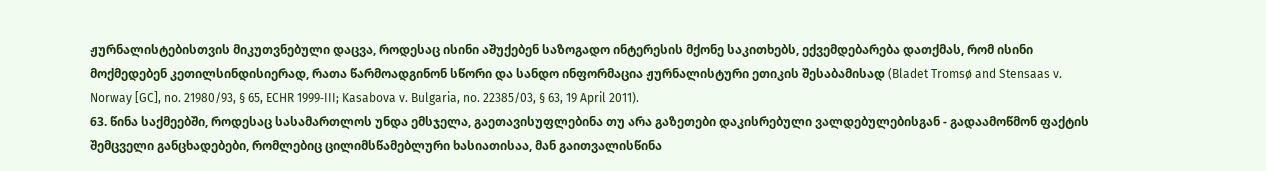ჟურნალისტებისთვის მიკუთვნებული დაცვა, როდესაც ისინი აშუქებენ საზოგადო ინტერესის მქონე საკითხებს, ექვემდებარება დათქმას, რომ ისინი მოქმედებენ კეთილსინდისიერად, რათა წარმოადგინონ სწორი და სანდო ინფორმაცია ჟურნალისტური ეთიკის შესაბამისად (Bladet Tromsø and Stensaas v. Norway [GC], no. 21980/93, § 65, ECHR 1999‑III; Kasabova v. Bulgaria, no. 22385/03, § 63, 19 April 2011).
63. წინა საქმეებში, როდესაც სასამართლოს უნდა ემსჯელა, გაეთავისუფლებინა თუ არა გაზეთები დაკისრებული ვალდებულებისგან - გადაამოწმონ ფაქტის შემცველი განცხადებები, რომლებიც ცილიმსწამებლური ხასიათისაა, მან გაითვალისწინა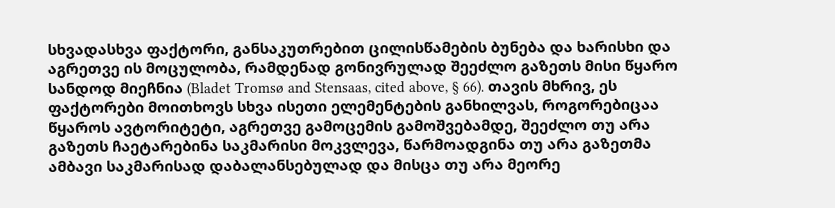სხვადასხვა ფაქტორი, განსაკუთრებით ცილისწამების ბუნება და ხარისხი და აგრეთვე ის მოცულობა, რამდენად გონივრულად შეეძლო გაზეთს მისი წყარო სანდოდ მიეჩნია (Bladet Tromsø and Stensaas, cited above, § 66). თავის მხრივ, ეს ფაქტორები მოითხოვს სხვა ისეთი ელემენტების განხილვას, როგორებიცაა წყაროს ავტორიტეტი, აგრეთვე გამოცემის გამოშვებამდე, შეეძლო თუ არა გაზეთს ჩაეტარებინა საკმარისი მოკვლევა, წარმოადგინა თუ არა გაზეთმა ამბავი საკმარისად დაბალანსებულად და მისცა თუ არა მეორე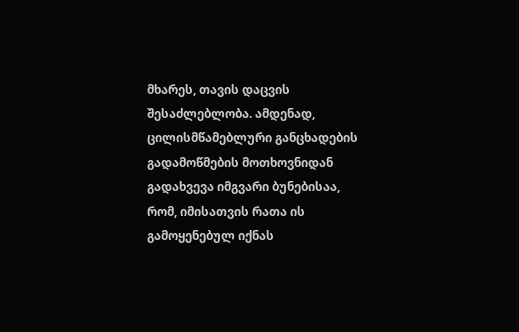მხარეს, თავის დაცვის შესაძლებლობა. ამდენად, ცილისმწამებლური განცხადების გადამოწმების მოთხოვნიდან გადახვევა იმგვარი ბუნებისაა, რომ, იმისათვის რათა ის გამოყენებულ იქნას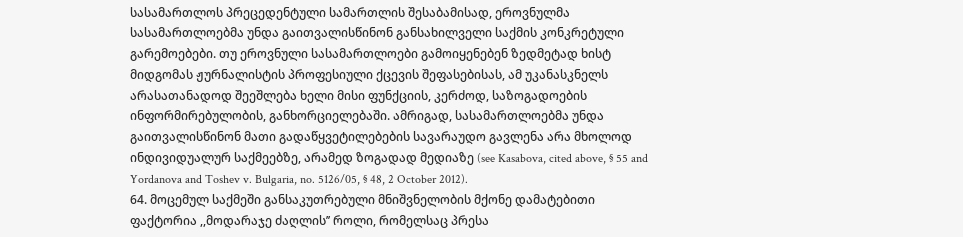სასამართლოს პრეცედენტული სამართლის შესაბამისად, ეროვნულმა სასამართლოებმა უნდა გაითვალისწინონ განსახილველი საქმის კონკრეტული გარემოებები. თუ ეროვნული სასამართლოები გამოიყენებენ ზედმეტად ხისტ მიდგომას ჟურნალისტის პროფესიული ქცევის შეფასებისას, ამ უკანასკნელს არასათანადოდ შეეშლება ხელი მისი ფუნქციის, კერძოდ, საზოგადოების ინფორმირებულობის, განხორციელებაში. ამრიგად, სასამართლოებმა უნდა გაითვალისწინონ მათი გადაწყვეტილებების სავარაუდო გავლენა არა მხოლოდ ინდივიდუალურ საქმეებზე, არამედ ზოგადად მედიაზე (see Kasabova, cited above, § 55 and Yordanova and Toshev v. Bulgaria, no. 5126/05, § 48, 2 October 2012).
64. მოცემულ საქმეში განსაკუთრებული მნიშვნელობის მქონე დამატებითი ფაქტორია ,,მოდარაჯე ძაღლის’’ როლი, რომელსაც პრესა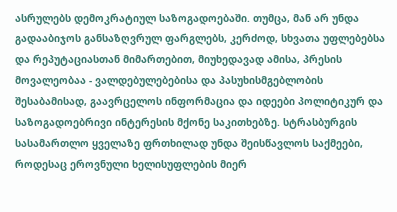ასრულებს დემოკრატიულ საზოგადოებაში. თუმცა, მან არ უნდა გადააბიჯოს განსაზღვრულ ფარგლებს, კერძოდ, სხვათა უფლებებსა და რეპუტაციასთან მიმართებით, მიუხედავად ამისა, პრესის მოვალეობაა - ვალდებულებებისა და პასუხისმგებლობის შესაბამისად, გაავრცელოს ინფორმაცია და იდეები პოლიტიკურ და საზოგადოებრივი ინტერესის მქონე საკითხებზე. სტრასბურგის სასამართლო ყველაზე ფრთხილად უნდა შეისწავლოს საქმეები, როდესაც ეროვნული ხელისუფლების მიერ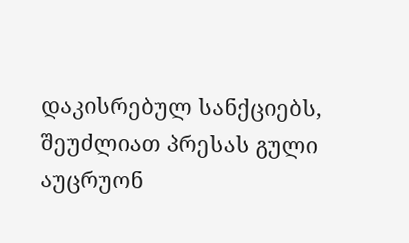დაკისრებულ სანქციებს, შეუძლიათ პრესას გული აუცრუონ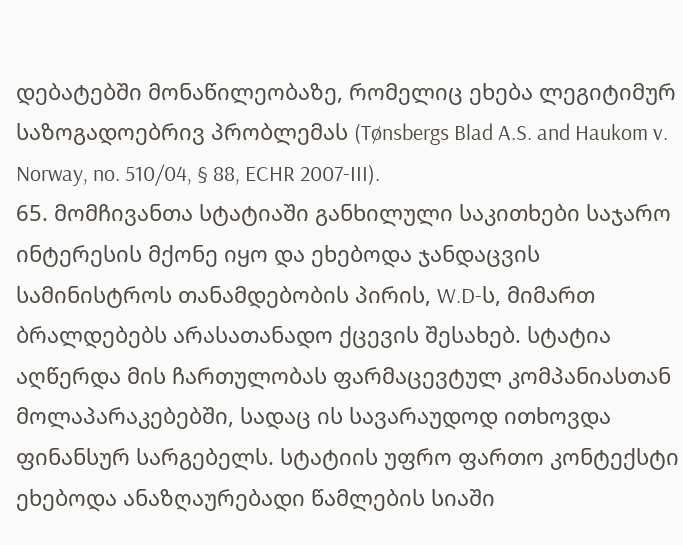დებატებში მონაწილეობაზე, რომელიც ეხება ლეგიტიმურ საზოგადოებრივ პრობლემას (Tønsbergs Blad A.S. and Haukom v. Norway, no. 510/04, § 88, ECHR 2007‑III).
65. მომჩივანთა სტატიაში განხილული საკითხები საჯარო ინტერესის მქონე იყო და ეხებოდა ჯანდაცვის სამინისტროს თანამდებობის პირის, W.D-ს, მიმართ ბრალდებებს არასათანადო ქცევის შესახებ. სტატია აღწერდა მის ჩართულობას ფარმაცევტულ კომპანიასთან მოლაპარაკებებში, სადაც ის სავარაუდოდ ითხოვდა ფინანსურ სარგებელს. სტატიის უფრო ფართო კონტექსტი ეხებოდა ანაზღაურებადი წამლების სიაში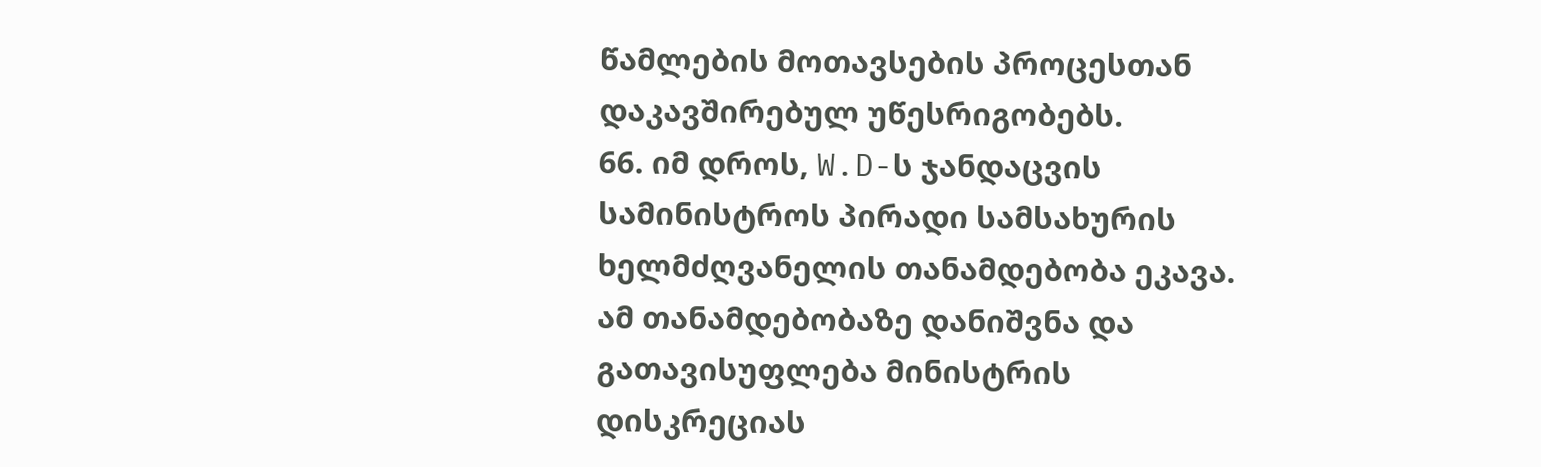წამლების მოთავსების პროცესთან დაკავშირებულ უწესრიგობებს.
66. იმ დროს, W.D-ს ჯანდაცვის სამინისტროს პირადი სამსახურის ხელმძღვანელის თანამდებობა ეკავა. ამ თანამდებობაზე დანიშვნა და გათავისუფლება მინისტრის დისკრეციას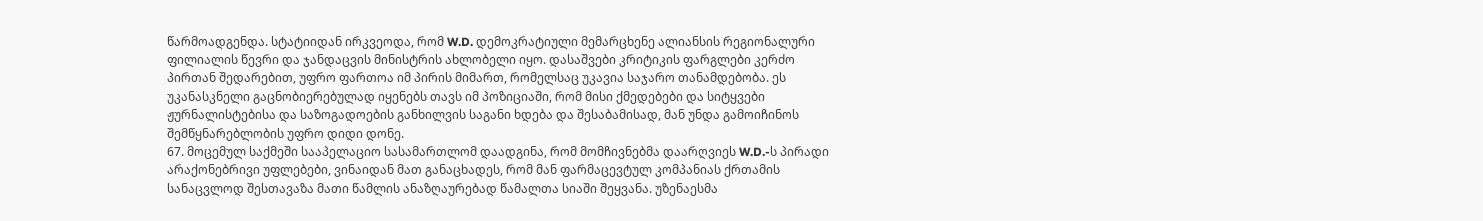წარმოადგენდა. სტატიიდან ირკვეოდა, რომ W.D. დემოკრატიული მემარცხენე ალიანსის რეგიონალური ფილიალის წევრი და ჯანდაცვის მინისტრის ახლობელი იყო. დასაშვები კრიტიკის ფარგლები კერძო პირთან შედარებით, უფრო ფართოა იმ პირის მიმართ, რომელსაც უკავია საჯარო თანამდებობა. ეს უკანასკნელი გაცნობიერებულად იყენებს თავს იმ პოზიციაში, რომ მისი ქმედებები და სიტყვები ჟურნალისტებისა და საზოგადოების განხილვის საგანი ხდება და შესაბამისად, მან უნდა გამოიჩინოს შემწყნარებლობის უფრო დიდი დონე.
67. მოცემულ საქმეში სააპელაციო სასამართლომ დაადგინა, რომ მომჩივნებმა დაარღვიეს W.D.-ს პირადი არაქონებრივი უფლებები, ვინაიდან მათ განაცხადეს, რომ მან ფარმაცევტულ კომპანიას ქრთამის სანაცვლოდ შესთავაზა მათი წამლის ანაზღაურებად წამალთა სიაში შეყვანა. უზენაესმა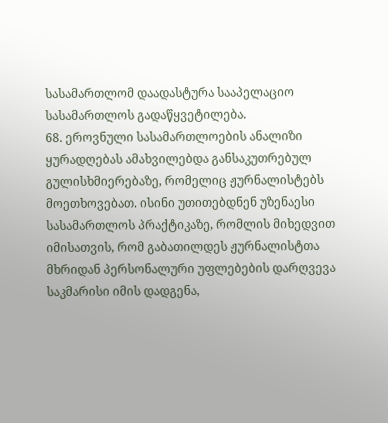სასამართლომ დაადასტურა სააპელაციო სასამართლოს გადაწყვეტილება.
68. ეროვნული სასამართლოების ანალიზი ყურადღებას ამახვილებდა განსაკუთრებულ გულისხმიერებაზე, რომელიც ჟურნალისტებს მოეთხოვებათ. ისინი უთითებდნენ უზენაესი სასამართლოს პრაქტიკაზე, რომლის მიხედვით იმისათვის, რომ გაბათილდეს ჟურნალისტთა მხრიდან პერსონალური უფლებების დარღვევა საკმარისი იმის დადგენა,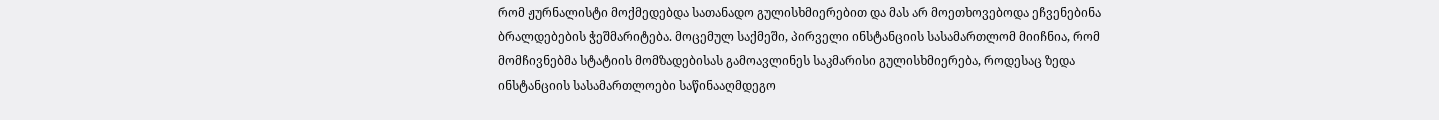რომ ჟურნალისტი მოქმედებდა სათანადო გულისხმიერებით და მას არ მოეთხოვებოდა ეჩვენებინა ბრალდებების ჭეშმარიტება. მოცემულ საქმეში, პირველი ინსტანციის სასამართლომ მიიჩნია, რომ მომჩივნებმა სტატიის მომზადებისას გამოავლინეს საკმარისი გულისხმიერება, როდესაც ზედა ინსტანციის სასამართლოები საწინააღმდეგო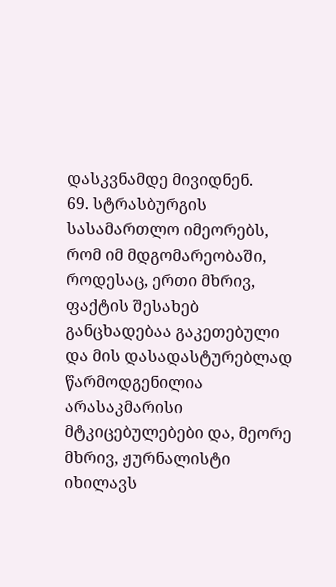დასკვნამდე მივიდნენ.
69. სტრასბურგის სასამართლო იმეორებს, რომ იმ მდგომარეობაში, როდესაც, ერთი მხრივ, ფაქტის შესახებ განცხადებაა გაკეთებული და მის დასადასტურებლად წარმოდგენილია არასაკმარისი მტკიცებულებები და, მეორე მხრივ, ჟურნალისტი იხილავს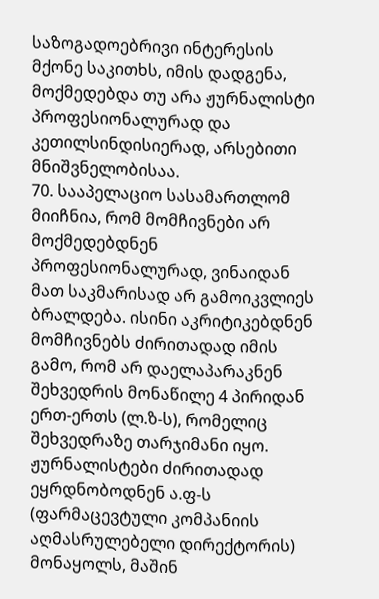საზოგადოებრივი ინტერესის მქონე საკითხს, იმის დადგენა, მოქმედებდა თუ არა ჟურნალისტი პროფესიონალურად და კეთილსინდისიერად, არსებითი მნიშვნელობისაა.
70. სააპელაციო სასამართლომ მიიჩნია, რომ მომჩივნები არ მოქმედებდნენ პროფესიონალურად, ვინაიდან მათ საკმარისად არ გამოიკვლიეს ბრალდება. ისინი აკრიტიკებდნენ მომჩივნებს ძირითადად იმის გამო, რომ არ დაელაპარაკნენ შეხვედრის მონაწილე 4 პირიდან ერთ-ერთს (ლ.ზ-ს), რომელიც შეხვედრაზე თარჯიმანი იყო. ჟურნალისტები ძირითადად ეყრდნობოდნენ ა.ფ-ს (ფარმაცევტული კომპანიის აღმასრულებელი დირექტორის) მონაყოლს, მაშინ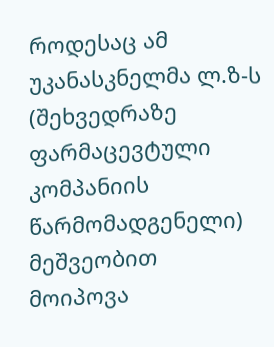როდესაც ამ უკანასკნელმა ლ.ზ-ს (შეხვედრაზე ფარმაცევტული კომპანიის წარმომადგენელი) მეშვეობით მოიპოვა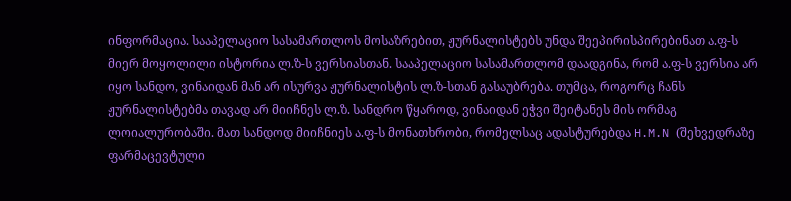ინფორმაცია. სააპელაციო სასამართლოს მოსაზრებით, ჟურნალისტებს უნდა შეეპირისპირებინათ ა.ფ-ს მიერ მოყოლილი ისტორია ლ.ზ-ს ვერსიასთან. სააპელაციო სასამართლომ დაადგინა, რომ ა.ფ-ს ვერსია არ იყო სანდო, ვინაიდან მან არ ისურვა ჟურნალისტის ლ.ზ-სთან გასაუბრება. თუმცა, როგორც ჩანს ჟურნალისტებმა თავად არ მიიჩნეს ლ.ზ. სანდრო წყაროდ, ვინაიდან ეჭვი შეიტანეს მის ორმაგ ლოიალურობაში. მათ სანდოდ მიიჩნიეს ა.ფ-ს მონათხრობი, რომელსაც ადასტურებდა H.M.N (შეხვედრაზე ფარმაცევტული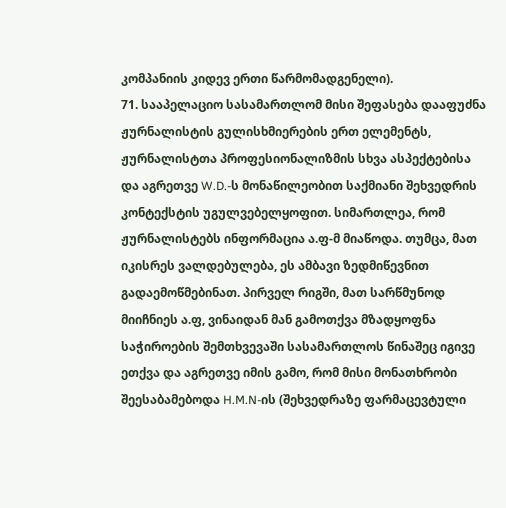კომპანიის კიდევ ერთი წარმომადგენელი).
71. სააპელაციო სასამართლომ მისი შეფასება დააფუძნა ჟურნალისტის გულისხმიერების ერთ ელემენტს, ჟურნალისტთა პროფესიონალიზმის სხვა ასპექტებისა და აგრეთვე W.D.-ს მონაწილეობით საქმიანი შეხვედრის კონტექსტის უგულვებელყოფით. სიმართლეა, რომ ჟურნალისტებს ინფორმაცია ა.ფ-მ მიაწოდა. თუმცა, მათ იკისრეს ვალდებულება, ეს ამბავი ზედმიწევნით გადაემოწმებინათ. პირველ რიგში, მათ სარწმუნოდ მიიჩნიეს ა.ფ, ვინაიდან მან გამოთქვა მზადყოფნა საჭიროების შემთხვევაში სასამართლოს წინაშეც იგივე ეთქვა და აგრეთვე იმის გამო, რომ მისი მონათხრობი შეესაბამებოდა H.M.N-ის (შეხვედრაზე ფარმაცევტული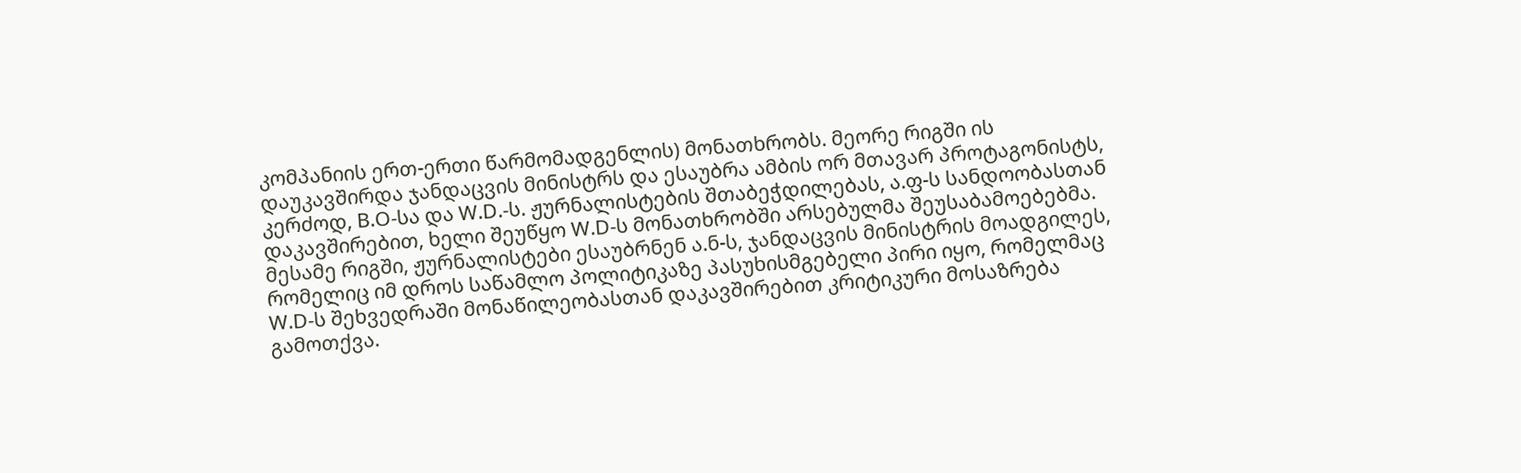კომპანიის ერთ-ერთი წარმომადგენლის) მონათხრობს. მეორე რიგში ის დაუკავშირდა ჯანდაცვის მინისტრს და ესაუბრა ამბის ორ მთავარ პროტაგონისტს, კერძოდ, B.O-სა და W.D.-ს. ჟურნალისტების შთაბეჭდილებას, ა.ფ-ს სანდოობასთან დაკავშირებით, ხელი შეუწყო W.D-ს მონათხრობში არსებულმა შეუსაბამოებებმა. მესამე რიგში, ჟურნალისტები ესაუბრნენ ა.ნ-ს, ჯანდაცვის მინისტრის მოადგილეს, რომელიც იმ დროს საწამლო პოლიტიკაზე პასუხისმგებელი პირი იყო, რომელმაც W.D-ს შეხვედრაში მონაწილეობასთან დაკავშირებით კრიტიკური მოსაზრება გამოთქვა.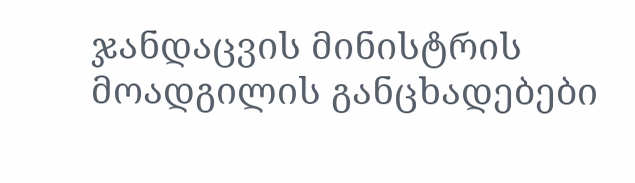ჯანდაცვის მინისტრის მოადგილის განცხადებები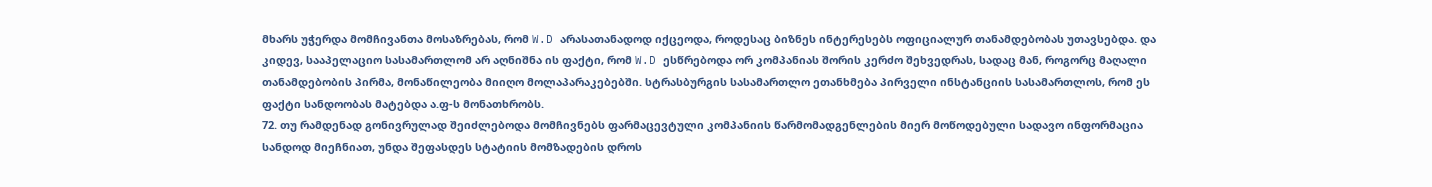მხარს უჭერდა მომჩივანთა მოსაზრებას, რომ W.D არასათანადოდ იქცეოდა, როდესაც ბიზნეს ინტერესებს ოფიციალურ თანამდებობას უთავსებდა. და კიდევ, სააპელაციო სასამართლომ არ აღნიშნა ის ფაქტი, რომ W.D ესწრებოდა ორ კომპანიას შორის კერძო შეხვედრას, სადაც მან, როგორც მაღალი თანამდებობის პირმა, მონაწილეობა მიიღო მოლაპარაკებებში. სტრასბურგის სასამართლო ეთანხმება პირველი ინსტანციის სასამართლოს, რომ ეს ფაქტი სანდოობას მატებდა ა.ფ-ს მონათხრობს.
72. თუ რამდენად გონივრულად შეიძლებოდა მომჩივნებს ფარმაცევტული კომპანიის წარმომადგენლების მიერ მოწოდებული სადავო ინფორმაცია სანდოდ მიეჩნიათ, უნდა შეფასდეს სტატიის მომზადების დროს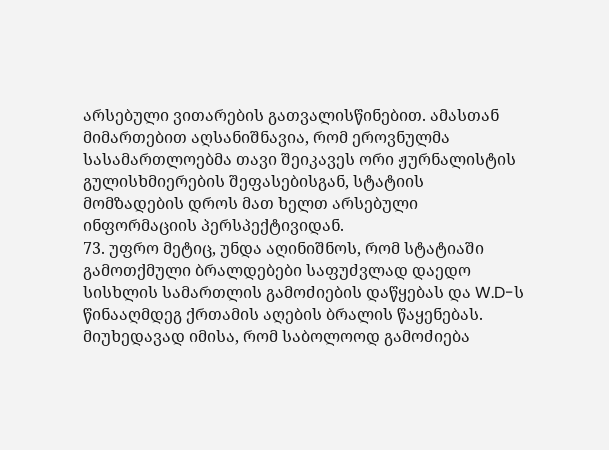არსებული ვითარების გათვალისწინებით. ამასთან მიმართებით აღსანიშნავია, რომ ეროვნულმა სასამართლოებმა თავი შეიკავეს ორი ჟურნალისტის გულისხმიერების შეფასებისგან, სტატიის მომზადების დროს მათ ხელთ არსებული ინფორმაციის პერსპექტივიდან.
73. უფრო მეტიც, უნდა აღინიშნოს, რომ სტატიაში გამოთქმული ბრალდებები საფუძვლად დაედო სისხლის სამართლის გამოძიების დაწყებას და W.D-ს წინააღმდეგ ქრთამის აღების ბრალის წაყენებას. მიუხედავად იმისა, რომ საბოლოოდ გამოძიება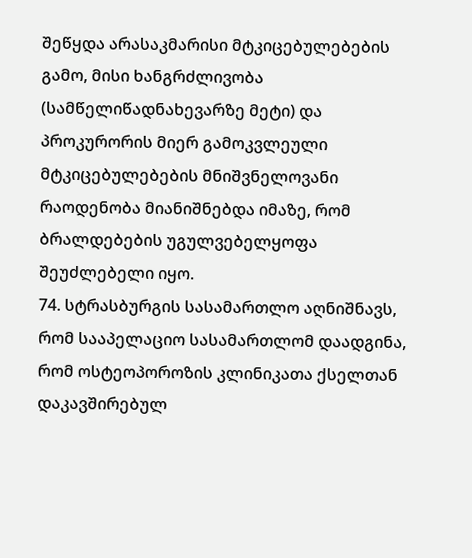შეწყდა არასაკმარისი მტკიცებულებების გამო, მისი ხანგრძლივობა (სამწელიწადნახევარზე მეტი) და პროკურორის მიერ გამოკვლეული მტკიცებულებების მნიშვნელოვანი რაოდენობა მიანიშნებდა იმაზე, რომ ბრალდებების უგულვებელყოფა შეუძლებელი იყო.
74. სტრასბურგის სასამართლო აღნიშნავს, რომ სააპელაციო სასამართლომ დაადგინა, რომ ოსტეოპოროზის კლინიკათა ქსელთან დაკავშირებულ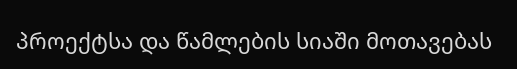პროექტსა და წამლების სიაში მოთავებას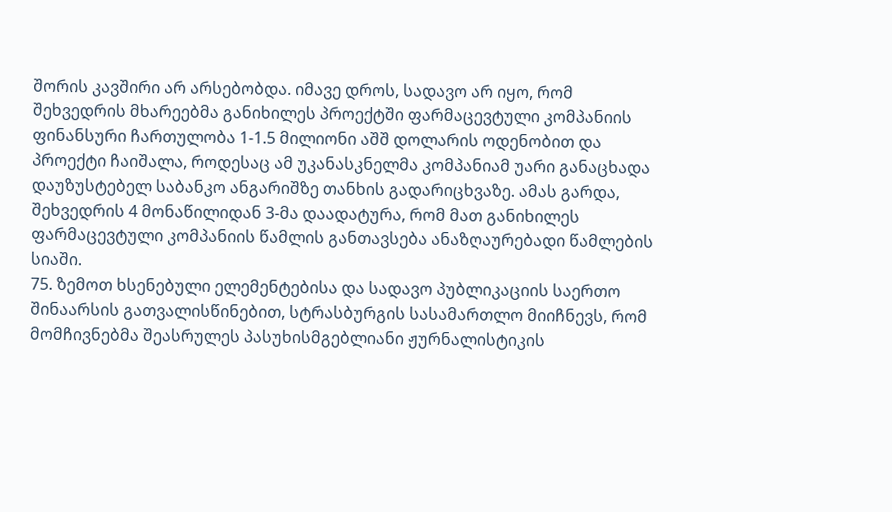შორის კავშირი არ არსებობდა. იმავე დროს, სადავო არ იყო, რომ შეხვედრის მხარეებმა განიხილეს პროექტში ფარმაცევტული კომპანიის ფინანსური ჩართულობა 1-1.5 მილიონი აშშ დოლარის ოდენობით და პროექტი ჩაიშალა, როდესაც ამ უკანასკნელმა კომპანიამ უარი განაცხადა დაუზუსტებელ საბანკო ანგარიშზე თანხის გადარიცხვაზე. ამას გარდა, შეხვედრის 4 მონაწილიდან 3-მა დაადატურა, რომ მათ განიხილეს ფარმაცევტული კომპანიის წამლის განთავსება ანაზღაურებადი წამლების სიაში.
75. ზემოთ ხსენებული ელემენტებისა და სადავო პუბლიკაციის საერთო შინაარსის გათვალისწინებით, სტრასბურგის სასამართლო მიიჩნევს, რომ მომჩივნებმა შეასრულეს პასუხისმგებლიანი ჟურნალისტიკის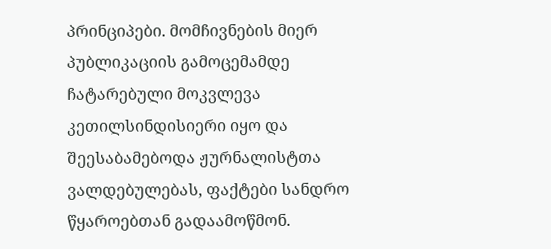პრინციპები. მომჩივნების მიერ პუბლიკაციის გამოცემამდე ჩატარებული მოკვლევა კეთილსინდისიერი იყო და შეესაბამებოდა ჟურნალისტთა ვალდებულებას, ფაქტები სანდრო წყაროებთან გადაამოწმონ.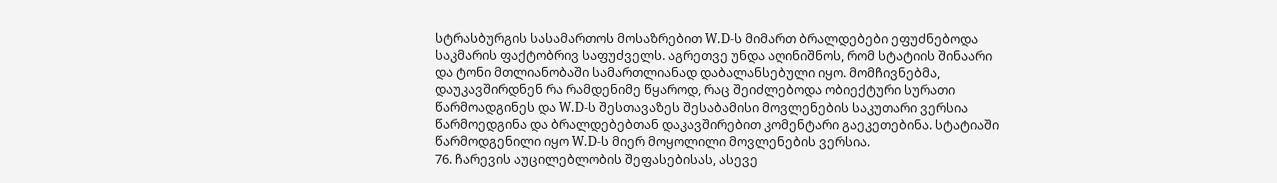სტრასბურგის სასამართოს მოსაზრებით W.D-ს მიმართ ბრალდებები ეფუძნებოდა საკმარის ფაქტობრივ საფუძველს. აგრეთვე უნდა აღინიშნოს, რომ სტატიის შინაარი და ტონი მთლიანობაში სამართლიანად დაბალანსებული იყო. მომჩივნებმა, დაუკავშირდნენ რა რამდენიმე წყაროდ, რაც შეიძლებოდა ობიექტური სურათი წარმოადგინეს და W.D-ს შესთავაზეს შესაბამისი მოვლენების საკუთარი ვერსია წარმოედგინა და ბრალდებებთან დაკავშირებით კომენტარი გაეკეთებინა. სტატიაში წარმოდგენილი იყო W.D-ს მიერ მოყოლილი მოვლენების ვერსია.
76. ჩარევის აუცილებლობის შეფასებისას, ასევე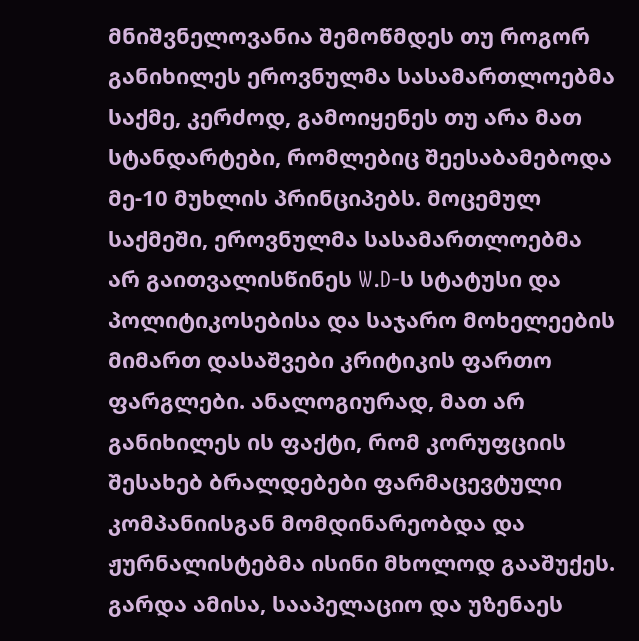მნიშვნელოვანია შემოწმდეს თუ როგორ განიხილეს ეროვნულმა სასამართლოებმა საქმე, კერძოდ, გამოიყენეს თუ არა მათ სტანდარტები, რომლებიც შეესაბამებოდა მე-10 მუხლის პრინციპებს. მოცემულ საქმეში, ეროვნულმა სასამართლოებმა არ გაითვალისწინეს W.D-ს სტატუსი და პოლიტიკოსებისა და საჯარო მოხელეების მიმართ დასაშვები კრიტიკის ფართო ფარგლები. ანალოგიურად, მათ არ განიხილეს ის ფაქტი, რომ კორუფციის შესახებ ბრალდებები ფარმაცევტული კომპანიისგან მომდინარეობდა და ჟურნალისტებმა ისინი მხოლოდ გააშუქეს. გარდა ამისა, სააპელაციო და უზენაეს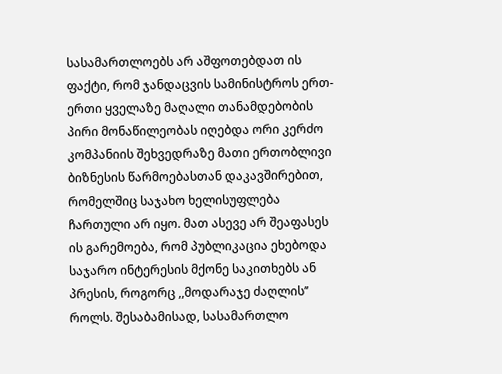სასამართლოებს არ აშფოთებდათ ის ფაქტი, რომ ჯანდაცვის სამინისტროს ერთ-ერთი ყველაზე მაღალი თანამდებობის პირი მონაწილეობას იღებდა ორი კერძო კომპანიის შეხვედრაზე მათი ერთობლივი ბიზნესის წარმოებასთან დაკავშირებით, რომელშიც საჯახო ხელისუფლება ჩართული არ იყო. მათ ასევე არ შეაფასეს ის გარემოება, რომ პუბლიკაცია ეხებოდა საჯარო ინტერესის მქონე საკითხებს ან პრესის, როგორც ,,მოდარაჯე ძაღლის’’ როლს. შესაბამისად, სასამართლო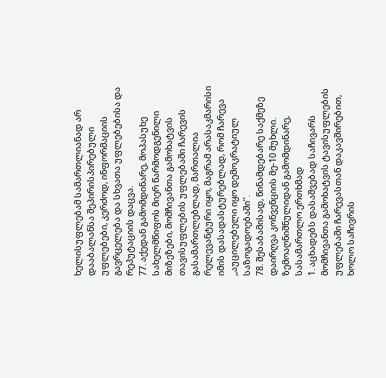ხელისუფლებამ სამართლიანად არ დააბალანსა შეპირისპირებული უფლებები, კერძოდ, ინფორმაციის გავრცელება და სხვათა უფლებებისა და რეპუტაციის დაცვა.
77. აქედან გამომდინარე, მოპასუხე სახელმწიფოს მიერ წარმოდგენილი მიზეზები, მომჩივანთა გამოხატვის თავისუფლების უფლებაში ჩარევის გასამართლებლად, მართალია რელევანტური იყო, მაგრამ არასაკმარისი იმის დასადასტურებლად, რომ ჩარევა ,,აუცილებელი იყო დემოკრატიულ საზოგადოებაში’’.
78. შესაბამისად, წინამდებარე საქმეზე დაირღვა კონვენციის მე-10 მუხლი.
ზემოაღნიშნულიდან გამომდინარე, სასამართლო ერთხმად
1. აცხადებს დასაშვებად საჩივარს მომჩივანთა გამოხატვის ტავისუფლების უფლებაში ჩარევასთან დაკავშირებით, ხოლო საჩივრის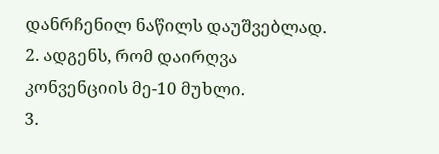დანრჩენილ ნაწილს დაუშვებლად.
2. ადგენს, რომ დაირღვა კონვენციის მე-10 მუხლი.
3.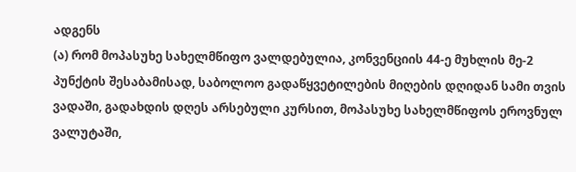ადგენს
(ა) რომ მოპასუხე სახელმწიფო ვალდებულია, კონვენციის 44-ე მუხლის მე-2 პუნქტის შესაბამისად, საბოლოო გადაწყვეტილების მიღების დღიდან სამი თვის ვადაში, გადახდის დღეს არსებული კურსით, მოპასუხე სახელმწიფოს ეროვნულ ვალუტაში,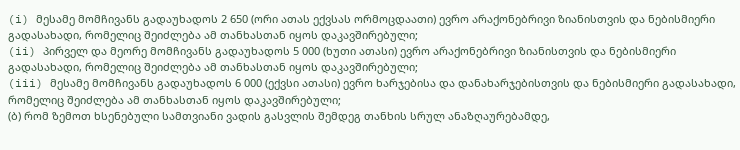(i) მესამე მომჩივანს გადაუხადოს 2 650 (ორი ათას ექვსას ორმოცდაათი) ევრო არაქონებრივი ზიანისთვის და ნებისმიერი გადასახადი, რომელიც შეიძლება ამ თანხასთან იყოს დაკავშირებული;
(ii) პირველ და მეორე მომჩივანს გადაუხადოს 5 000 (ხუთი ათასი) ევრო არაქონებრივი ზიანისთვის და ნებისმიერი გადასახადი, რომელიც შეიძლება ამ თანხასთან იყოს დაკავშირებული;
(iii) მესამე მომჩივანს გადაუხადოს 6 000 (ექვსი ათასი) ევრო ხარჯებისა და დანახარჯებისთვის და ნებისმიერი გადასახადი, რომელიც შეიძლება ამ თანხასთან იყოს დაკავშირებული;
(ბ) რომ ზემოთ ხსენებული სამთვიანი ვადის გასვლის შემდეგ თანხის სრულ ანაზღაურებამდე,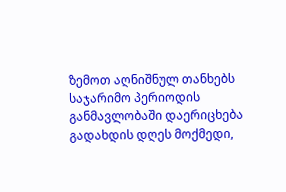ზემოთ აღნიშნულ თანხებს საჯარიმო პერიოდის განმავლობაში დაერიცხება გადახდის დღეს მოქმედი,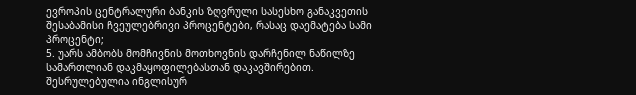ევროპის ცენტრალური ბანკის ზღვრული სასესხო განაკვეთის შესაბამისი ჩვეულებრივი პროცენტები, რასაც დაემატება სამი პროცენტი;
5. უარს ამბობს მომჩივნის მოთხოვნის დარჩენილ ნაწილზე სამართლიან დაკმაყოფილებასთან დაკავშირებით.
შესრულებულია ინგლისურ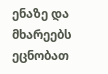ენაზე და მხარეებს ეცნობათ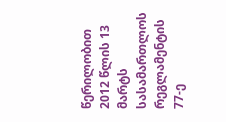წერილობით 2012 წლის 13 მარტს სასამართლოს რეგლამენტის 77-ე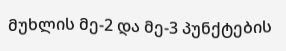მუხლის მე-2 და მე-3 პუნქტების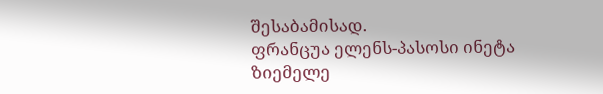შესაბამისად.
ფრანცუა ელენს-პასოსი ინეტა ზიემელე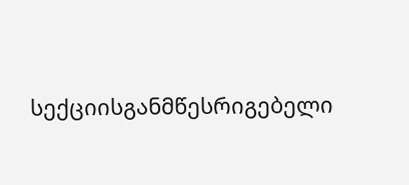სექციისგანმწესრიგებელი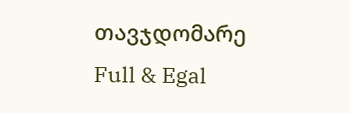თავჯდომარე
Full & Egal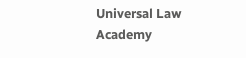Universal Law Academy